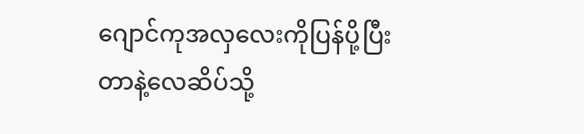ဂျောင်ကုအလှလေးကိုပြန်ပို့ပြီး
တာနဲ့လေဆိပ်သို့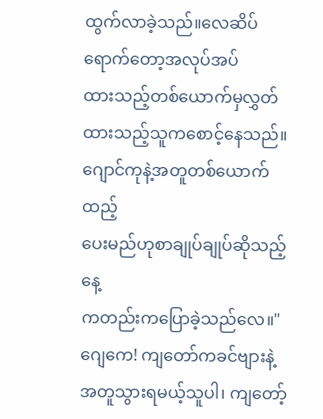ထွက်လာခဲ့သည်။လေဆိပ်ရောက်တော့အလုပ်အပ်
ထားသည့်တစ်ယောက်မှလွှတ်
ထားသည့်သူကစောင့်နေသည်။ဂျောင်ကုနဲ့အတူတစ်ယောက်ထည့်
ပေးမည်ဟုစာချုပ်ချုပ်ဆိုသည့်နေ့
ကတည်းကပြောခဲ့သည်လေ။"ဂျေကေ! ကျတော်ကခင်ဗျားနဲ့
အတူသွားရမယ့်သူပါ၊ ကျတော့်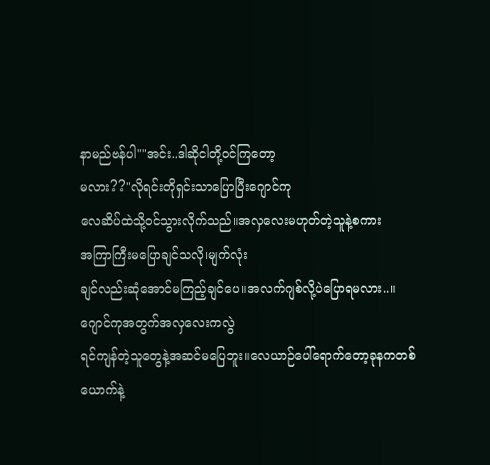နာမည်ဗန်ပါ""အင်း..ဒါဆိုငါတို့ဝင်ကြတော့
မလား??"လိုရင်းတိုရှင်းသာပြောပြီးဂျောင်ကု
လေဆိပ်ထဲသို့ဝင်သွားလိုက်သည်။အလှလေးမဟုတ်တဲ့သူနဲ့စကား
အကြာကြီးမပြောချင်သလို၊မျက်လုံး
ချင်လည်းဆုံအောင်မကြည့်ချင်ပေ။အလက်ဂျစ်လို့ပဲပြောရမလား..။
ဂျောင်ကုအတွက်အလှလေးကလွဲ
ရင်ကျန်တဲ့သူတွေနဲ့အဆင်မပြေဘူး။လေယာဉ်ပေါ်ရောက်တော့ခုနကတစ်
ယောက်နဲ့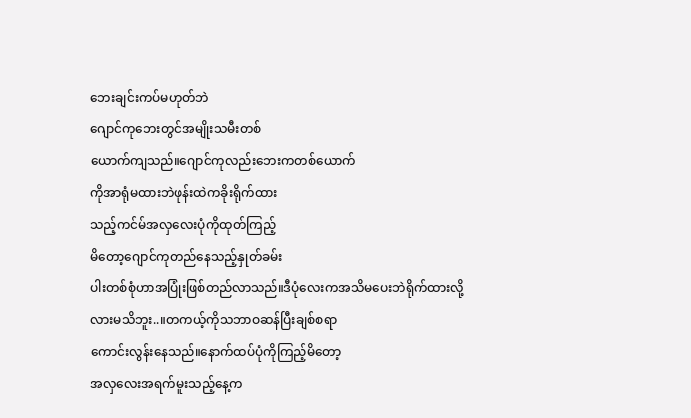ဘေးချင်းကပ်မဟုတ်ဘဲ
ဂျောင်ကုဘေးတွင်အမျိုးသမီးတစ်
ယောက်ကျသည်။ဂျောင်ကုလည်းဘေးကတစ်ယောက်
ကိုအာရုံမထားဘဲဖုန်းထဲကခိုးရိုက်ထား
သည့်ကင်မ်အလှလေးပုံကိုထုတ်ကြည့်
မိတော့ဂျောင်ကုတည်နေသည့်နှုတ်ခမ်း
ပါးတစ်စုံဟာအပြုံးဖြစ်တည်လာသည်။ဒီပုံလေးကအသိမပေးဘဲရိုက်ထားလို့
လားမသိဘူး..။တကယ့်ကိုသဘာဝဆန်ပြီးချစ်စရာ
ကောင်းလွန်းနေသည်။နောက်ထပ်ပုံကိုကြည့်မိတော့
အလှလေးအရက်မူးသည့်နေ့က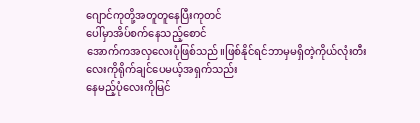ဂျောင်ကုတို့အတူတူနေပြီးကုတင်
ပေါ်မှာအိပ်စက်နေသည့်စောင်
အောက်ကအလှလေးပုံဖြစ်သည်။ဖြစ်နိုင်ရင်ဘာမှမရှိတဲ့ကိုယ်လုံးတီး
လေးကိုရိုက်ချင်ပေမယ့်အရှက်သည်း
နေမည့်ပုံလေးကိုမြင်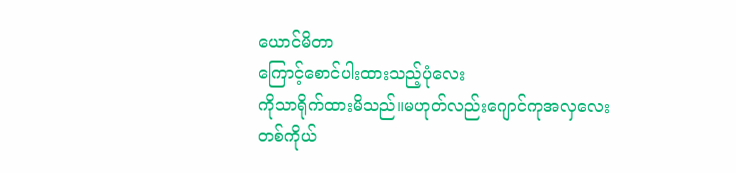ယောင်မိတာ
ကြောင့်စောင်ပါးထားသည့်ပုံလေး
ကိုသာရိုက်ထားမိသည်။မဟုတ်လည်းဂျောင်ကုအလှလေး
တစ်ကိုယ်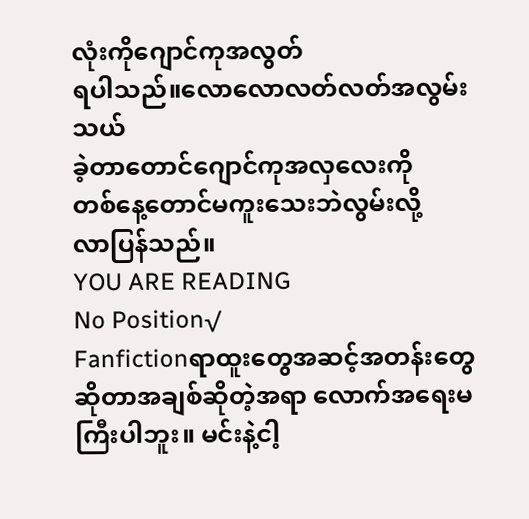လုံးကိုဂျောင်ကုအလွတ်
ရပါသည်။လောလောလတ်လတ်အလွမ်းသယ်
ခဲ့တာတောင်ဂျောင်ကုအလှလေးကို
တစ်နေ့တောင်မကူးသေးဘဲလွမ်းလို့
လာပြန်သည်။
YOU ARE READING
No Position√
Fanfictionရာထူးတွေအဆင့်အတန်းတွေဆိုတာအချစ်ဆိုတဲ့အရာ လောက်အရေးမကြီးပါဘူး။ မင်းနဲ့ငါ့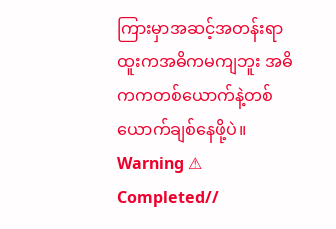ကြားမှာအဆင့်အတန်းရာထူးကအဓိကမကျဘူး အဓိကကတစ်ယောက်နဲ့တစ်ယောက်ချစ်နေဖို့ပဲ။ Warning ⚠ Completed//